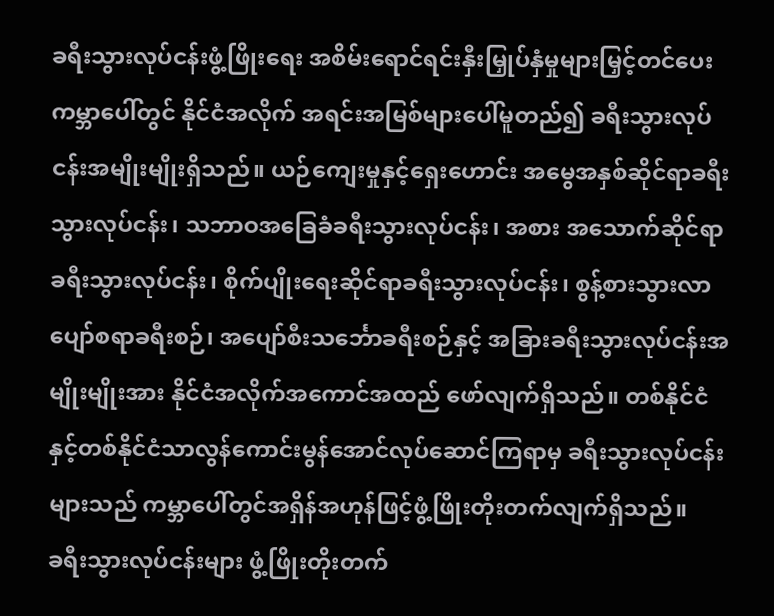ခရီးသွားလုပ်ငန်းဖွံ့ဖြိုးရေး အစိမ်းရောင်ရင်းနှီးမြှုပ်နှံမှုများမြှင့်တင်ပေး
ကမ္ဘာပေါ်တွင် နိုင်ငံအလိုက် အရင်းအမြစ်များပေါ်မူတည်၍ ခရီးသွားလုပ်ငန်းအမျိုးမျိုးရှိသည်။ ယဉ်ကျေးမှုနှင့်ရှေးဟောင်း အမွေအနှစ်ဆိုင်ရာခရီးသွားလုပ်ငန်း၊ သဘာဝအခြေခံခရီးသွားလုပ်ငန်း၊ အစား အသောက်ဆိုင်ရာခရီးသွားလုပ်ငန်း၊ စိုက်ပျိုးရေးဆိုင်ရာခရီးသွားလုပ်ငန်း၊ စွန့်စားသွားလာပျော်စရာခရီးစဉ်၊ အပျော်စီးသင်္ဘောခရီးစဉ်နှင့် အခြားခရီးသွားလုပ်ငန်းအမျိုးမျိုးအား နိုင်ငံအလိုက်အကောင်အထည် ဖော်လျက်ရှိသည်။ တစ်နိုင်ငံနှင့်တစ်နိုင်ငံသာလွန်ကောင်းမွန်အောင်လုပ်ဆောင်ကြရာမှ ခရီးသွားလုပ်ငန်း များသည် ကမ္ဘာပေါ်တွင်အရှိန်အဟုန်ဖြင့်ဖွံ့ဖြိုးတိုးတက်လျက်ရှိသည်။
ခရီးသွားလုပ်ငန်းများ ဖွံ့ဖြိုးတိုးတက်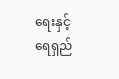ရေးနှင့် ရေရှည်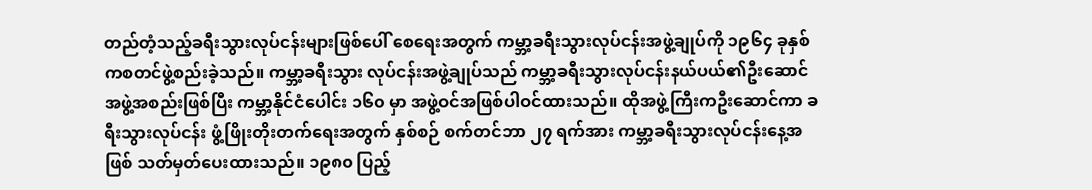တည်တံ့သည့်ခရီးသွားလုပ်ငန်းများဖြစ်ပေါ် စေရေးအတွက် ကမ္ဘာ့ခရီးသွားလုပ်ငန်းအဖွဲ့ချုပ်ကို ၁၉၆၄ ခုနှစ်ကစတင်ဖွဲ့စည်းခဲ့သည်။ ကမ္ဘာ့ခရီးသွား လုပ်ငန်းအဖွဲ့ချုပ်သည် ကမ္ဘာ့ခရီးသွားလုပ်ငန်းနယ်ပယ်၏ဦးဆောင်အဖွဲ့အစည်းဖြစ်ပြီး ကမ္ဘာ့နိုင်ငံပေါင်း ၁၆၀ မှာ အဖွဲ့ဝင်အဖြစ်ပါဝင်ထားသည်။ ထိုအဖွဲ့ကြီးကဦးဆောင်ကာ ခရီးသွားလုပ်ငန်း ဖွံ့ဖြိုးတိုးတက်ရေးအတွက် နှစ်စဉ် စက်တင်ဘာ ၂၇ ရက်အား ကမ္ဘာ့ခရီးသွားလုပ်ငန်းနေ့အဖြစ် သတ်မှတ်ပေးထားသည်။ ၁၉၈၀ ပြည့်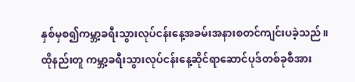နှစ်မှစ၍ကမ္ဘာ့ခရီးသွားလုပ်ငန်းနေ့အခမ်းအနားစတင်ကျင်းပခဲ့သည်။ ထိုနည်းတူ ကမ္ဘာ့ခရီးသွားလုပ်ငန်းနေ့ဆိုင်ရာဆောင်ပုဒ်တစ်ခုစီအား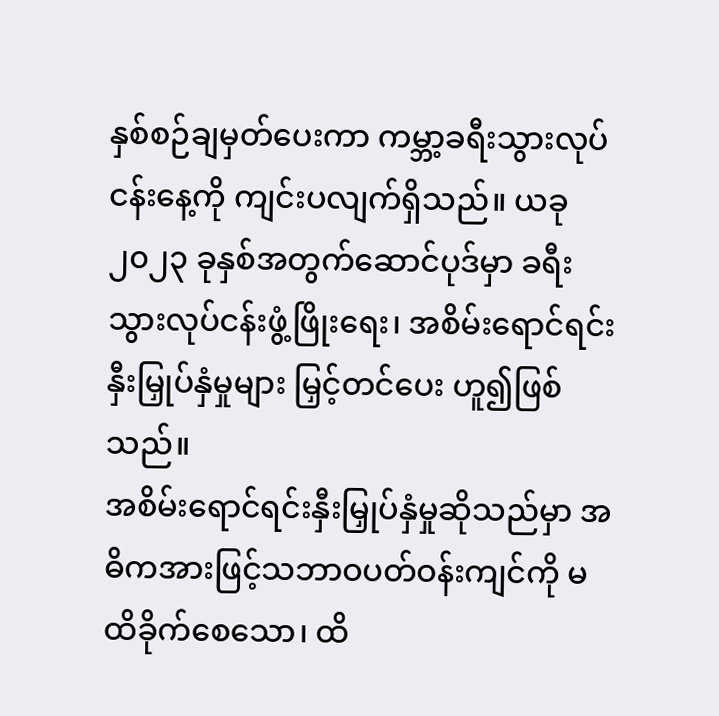နှစ်စဉ်ချမှတ်ပေးကာ ကမ္ဘာ့ခရီးသွားလုပ်ငန်းနေ့ကို ကျင်းပလျက်ရှိသည်။ ယခု ၂၀၂၃ ခုနှစ်အတွက်ဆောင်ပုဒ်မှာ ခရီးသွားလုပ်ငန်းဖွံ့ဖြိုးရေး၊ အစိမ်းရောင်ရင်းနှီးမြှုပ်နှံမှုများ မြှင့်တင်ပေး ဟူ၍ဖြစ်သည်။
အစိမ်းရောင်ရင်းနှီးမြှုပ်နှံမှုဆိုသည်မှာ အဓိကအားဖြင့်သဘာဝပတ်ဝန်းကျင်ကို မထိခိုက်စေသော၊ ထိ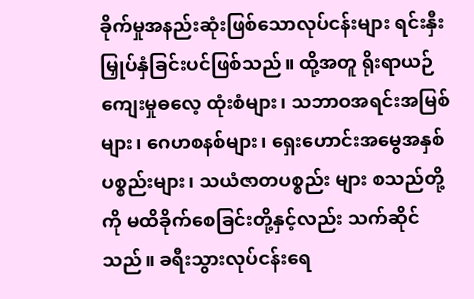ခိုက်မှုအနည်းဆုံးဖြစ်သောလုပ်ငန်းများ ရင်းနှီးမြှုပ်နှံခြင်းပင်ဖြစ်သည်။ ထို့အတူ ရိုးရာယဉ်ကျေးမှုဓလေ့ ထုံးစံများ၊ သဘာဝအရင်းအမြစ်များ၊ ဂေဟစနစ်များ၊ ရှေးဟောင်းအမွေအနှစ်ပစ္စည်းများ၊ သယံဇာတပစ္စည်း များ စသည်တို့ကို မထိခိုက်စေခြင်းတို့နှင့်လည်း သက်ဆိုင်သည်။ ခရီးသွားလုပ်ငန်းရေ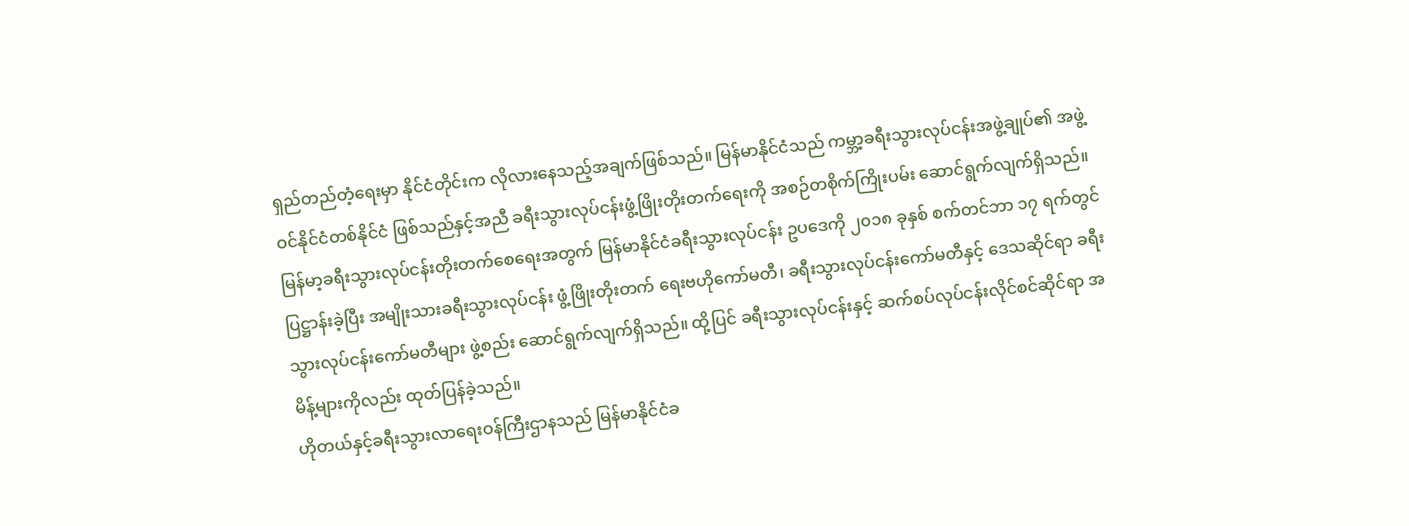ရှည်တည်တံ့ရေးမှာ နိုင်ငံတိုင်းက လိုလားနေသည့်အချက်ဖြစ်သည်။ မြန်မာနိုင်ငံသည် ကမ္ဘာ့ခရီးသွားလုပ်ငန်းအဖွဲ့ချုပ်၏ အဖွဲ့ဝင်နိုင်ငံတစ်နိုင်ငံ ဖြစ်သည်နှင့်အညီ ခရီးသွားလုပ်ငန်းဖွံ့ဖြိုးတိုးတက်ရေးကို အစဉ်တစိုက်ကြိုးပမ်း ဆောင်ရွက်လျက်ရှိသည်။ မြန်မာ့ခရီးသွားလုပ်ငန်းတိုးတက်စေရေးအတွက် မြန်မာနိုင်ငံခရီးသွားလုပ်ငန်း ဥပဒေကို ၂၀၁၈ ခုနှစ် စက်တင်ဘာ ၁၇ ရက်တွင်ပြဋ္ဌာန်းခဲ့ပြီး အမျိုးသားခရီးသွားလုပ်ငန်း ဖွံ့ဖြိုးတိုးတက် ရေးဗဟိုကော်မတီ၊ ခရီးသွားလုပ်ငန်းကော်မတီနှင့် ဒေသဆိုင်ရာ ခရီးသွားလုပ်ငန်းကော်မတီများ ဖွဲ့စည်း ဆောင်ရွက်လျက်ရှိသည်။ ထို့ပြင် ခရီးသွားလုပ်ငန်းနှင့် ဆက်စပ်လုပ်ငန်းလိုင်စင်ဆိုင်ရာ အမိန့်များကိုလည်း ထုတ်ပြန်ခဲ့သည်။
ဟိုတယ်နှင့်ခရီးသွားလာရေးဝန်ကြီးဌာနသည် မြန်မာနိုင်ငံခ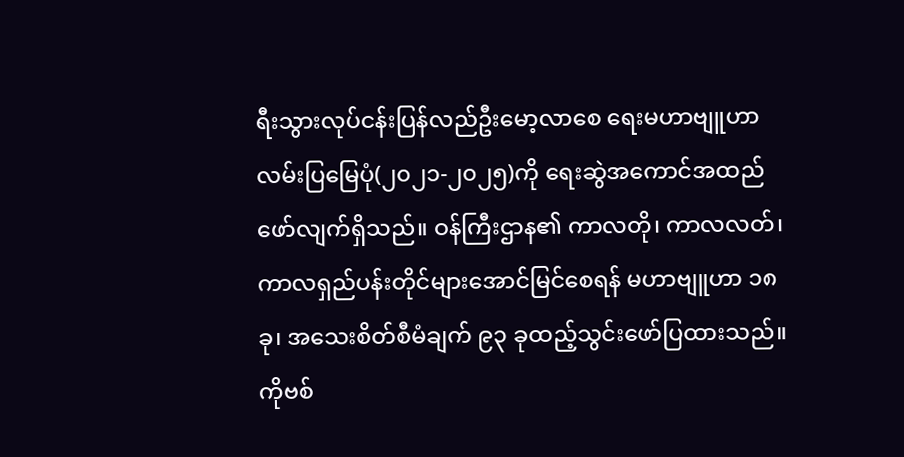ရီးသွားလုပ်ငန်းပြန်လည်ဦးမော့လာစေ ရေးမဟာဗျူဟာ လမ်းပြမြေပုံ(၂၀၂၁-၂၀၂၅)ကို ရေးဆွဲအကောင်အထည်ဖော်လျက်ရှိသည်။ ဝန်ကြီးဌာန၏ ကာလတို၊ ကာလလတ်၊ ကာလရှည်ပန်းတိုင်များအောင်မြင်စေရန် မဟာဗျူဟာ ၁၈ ခု၊ အသေးစိတ်စီမံချက် ၉၃ ခုထည့်သွင်းဖော်ပြထားသည်။ ကိုဗစ်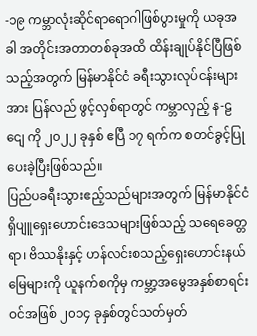-၁၉ ကမ္ဘာလုံးဆိုင်ရာရောဂါဖြစ်ပွားမှုကို ယခုအခါ အတိုင်းအတာတစ်ခုအထိ ထိန်းချုပ်နိုင်ပြီဖြစ်သည့်အတွက် မြန်မာနိုင်ငံ ခရီးသွားလုပ်ငန်းများအား ပြန်လည် ဖွင့်လှစ်ရာတွင် ကမ္ဘာလှည့် န-ဠငျေ ကို ၂၀၂၂ ခုနှစ် ဧပြီ ၁၇ ရက်က စတင်ခွင့်ပြုပေးခဲ့ပြီးဖြစ်သည်။
ပြည်ပခရီးသွားဧည့်သည်များအတွက် မြန်မာနိုင်ငံရှိပျူရှေးဟောင်းဒေသများဖြစ်သည့် သရေခေတ္တရာ၊ ဗိဿနိုးနှင့် ဟန်လင်းစသည့်ရှေးဟောင်းနယ်မြေများကို ယူနက်စကိုမှ ကမ္ဘာ့အမွေအနှစ်စာရင်းဝင်အဖြစ် ၂၀၁၄ ခုနှစ်တွင်သတ်မှတ်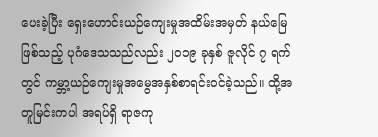ပေးခဲ့ပြီး ရှေးဟောင်းယဉ်ကျေးမှုအထိမ်းအမှတ် နယ်မြေဖြစ်သည့် ပုဂံဒေသသည်လည်း ၂၀၁၉ ခုနှစ် ဇူလိုင် ၇ ရက်တွင် ကမ္ဘာ့ယဉ်ကျေးမှုအမွေအနှစ်စာရင်းဝင်ခဲ့သည်။ ထို့အတူမြင်းကပါ အရပ်ရှိ ရာဇကု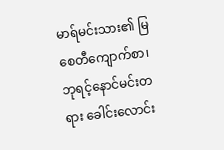မာရ်မင်းသား၏ မြစေတီကျောက်စာ၊ ဘုရင့်နောင်မင်းတရား ခေါင်းလောင်း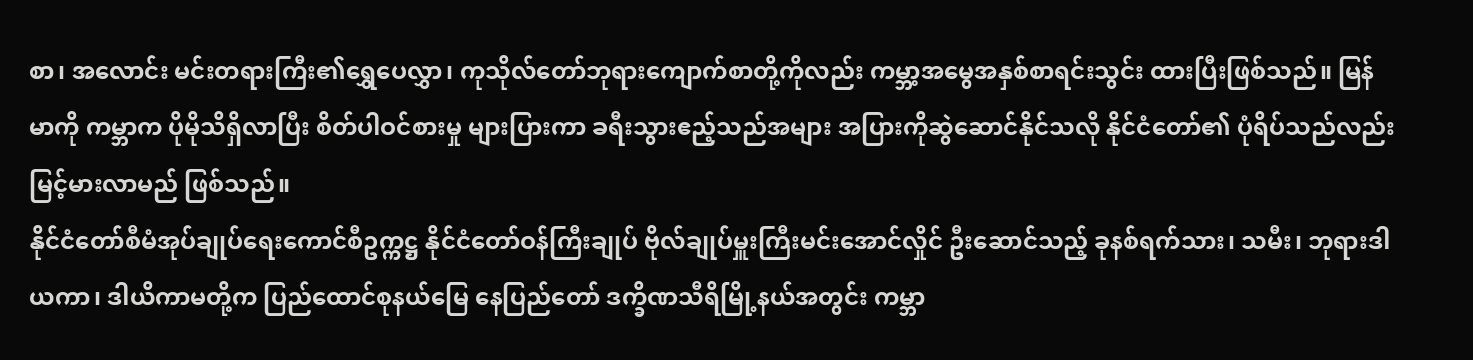စာ၊ အလောင်း မင်းတရားကြီး၏ရွှေပေလွှာ၊ ကုသိုလ်တော်ဘုရားကျောက်စာတို့ကိုလည်း ကမ္ဘာ့အမွေအနှစ်စာရင်းသွင်း ထားပြီးဖြစ်သည်။ မြန်မာကို ကမ္ဘာက ပိုမိုသိရှိလာပြီး စိတ်ပါဝင်စားမှု များပြားကာ ခရီးသွားဧည့်သည်အများ အပြားကိုဆွဲဆောင်နိုင်သလို နိုင်ငံတော်၏ ပုံရိပ်သည်လည်း မြင့်မားလာမည် ဖြစ်သည်။
နိုင်ငံတော်စီမံအုပ်ချုပ်ရေးကောင်စီဥက္ကဋ္ဌ နိုင်ငံတော်ဝန်ကြီးချုပ် ဗိုလ်ချုပ်မှူးကြီးမင်းအောင်လှိုင် ဦးဆောင်သည့် ခုနစ်ရက်သား၊ သမီး၊ ဘုရားဒါယကာ၊ ဒါယိကာမတို့က ပြည်ထောင်စုနယ်မြေ နေပြည်တော် ဒက္ခိဏသီရိမြို့နယ်အတွင်း ကမ္ဘာ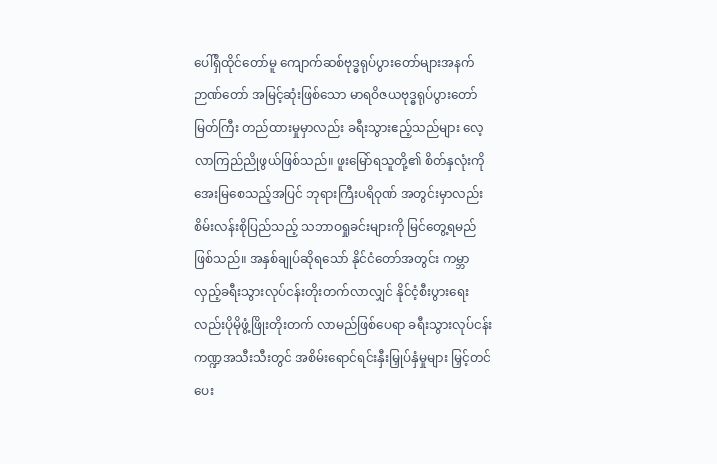ပေါ်ရှိထိုင်တော်မူ ကျောက်ဆစ်ဗုဒ္ဓရုပ်ပွားတော်များအနက် ဉာဏ်တော် အမြင့်ဆုံးဖြစ်သော မာရဝိဇယဗုဒ္ဓရုပ်ပွားတော်မြတ်ကြီး တည်ထားမှုမှာလည်း ခရီးသွားဧည့်သည်များ လေ့လာကြည်ညိုဖွယ်ဖြစ်သည်။ ဖူးမြော်ရသူတို့၏ စိတ်နှလုံးကိုအေးမြစေသည့်အပြင် ဘုရားကြီးပရိဝုဏ် အတွင်းမှာလည်း စိမ်းလန်းစိုပြည်သည့် သဘာဝရှုခင်းများကို မြင်တွေ့ရမည်ဖြစ်သည်။ အနှစ်ချုပ်ဆိုရသော် နိုင်ငံတော်အတွင်း ကမ္ဘာလှည့်ခရီးသွားလုပ်ငန်းတိုးတက်လာလျှင် နိုင်ငံ့စီးပွားရေးလည်းပိုမိုဖွံ့ဖြိုးတိုးတက် လာမည်ဖြစ်ပေရာ ခရီးသွားလုပ်ငန်းကဏ္ဍအသီးသီးတွင် အစိမ်းရောင်ရင်းနှီးမြှုပ်နှံမှုများ မြှင့်တင်ပေး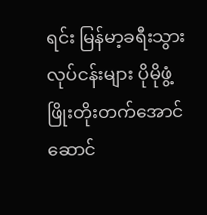ရင်း မြန်မာ့ခရီးသွားလုပ်ငန်းများ ပိုမိုဖွံ့ဖြိုးတိုးတက်အောင်ဆောင်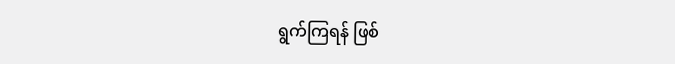ရွက်ကြရန် ဖြစ်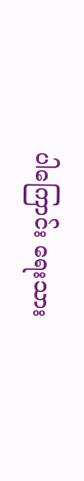ပါကြောင်း ရေးသား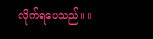လိုက်ရပေသည်။ ။